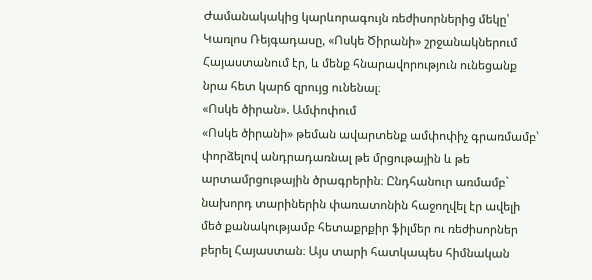Ժամանակակից կարևորագույն ռեժիսորներից մեկը՝ Կառլոս Ռեյգադասը, «Ոսկե Ծիրանի» շրջանակներում Հայաստանում էր, և մենք հնարավորություն ունեցանք նրա հետ կարճ զրույց ունենալ։
«Ոսկե ծիրան». Ամփոփում
«Ոսկե ծիրանի» թեման ավարտենք ամփոփիչ գրառմամբ՝ փորձելով անդրադառնալ թե մրցութային և թե արտամրցութային ծրագրերին։ Ընդհանուր առմամբ` նախորդ տարիներին փառատոնին հաջողվել էր ավելի մեծ քանակությամբ հետաքրքիր ֆիլմեր ու ռեժիսորներ բերել Հայաստան։ Այս տարի հատկապես հիմնական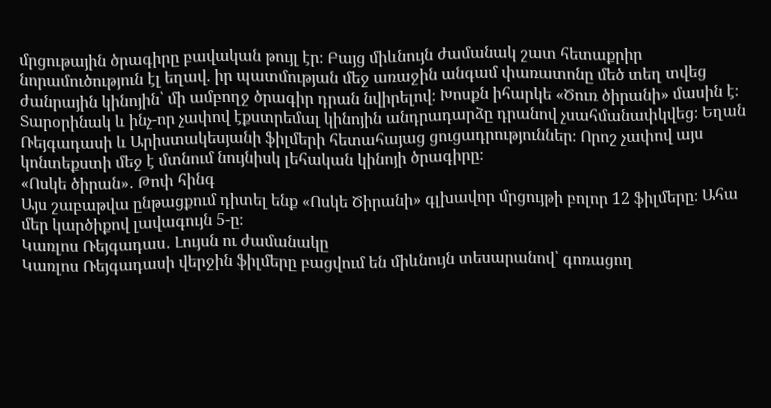մրցութային ծրագիրը բավական թույլ էր։ Բայց միևնույն ժամանակ շատ հետաքրիր նորամուծություն էլ եղավ. իր պատմության մեջ առաջին անգամ փառատոնը մեծ տեղ տվեց ժանրային կինոյին՝ մի ամբողջ ծրագիր դրան նվիրելով։ Խոսքն իհարկե «Ծուռ ծիրանի» մասին է։ Տարօրինակ և ինչ-որ չափով էքստրեմալ կինոյին անդրադարձը դրանով չսահմանափկվեց։ Եղան Ռեյգադասի և Արիստակեսյանի ֆիլմերի հետահայաց ցուցադրություններ։ Որոշ չափով այս կոնտեքստի մեջ է մտնում նույնիսկ լեհական կինոյի ծրագիրը։
«Ոսկե ծիրան»․ Թոփ հինգ
Այս շաբաթվա ընթացքում դիտել ենք «Ոսկե Ծիրանի» գլխավոր մրցույթի բոլոր 12 ֆիլմերը։ Ահա մեր կարծիքով լավագույն 5-ը։
Կառլոս Ռեյգադաս․ Լույսն ու ժամանակը
Կառլոս Ռեյգադասի վերջին ֆիլմերը բացվում են միևնույն տեսարանով՝ գոռացող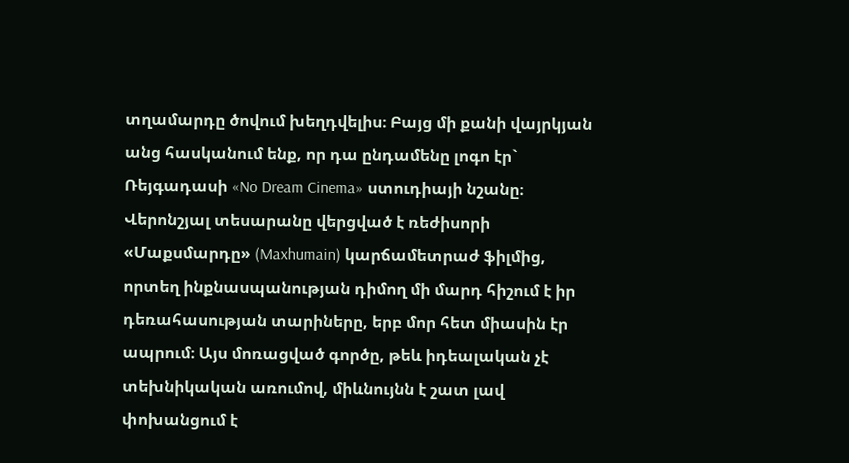տղամարդը ծովում խեղդվելիս։ Բայց մի քանի վայրկյան անց հասկանում ենք, որ դա ընդամենը լոգո էր` Ռեյգադասի «No Dream Cinema» ստուդիայի նշանը։ Վերոնշյալ տեսարանը վերցված է ռեժիսորի «Մաքսմարդը» (Maxhumain) կարճամետրաժ ֆիլմից, որտեղ ինքնասպանության դիմող մի մարդ հիշում է իր դեռահասության տարիները, երբ մոր հետ միասին էր ապրում։ Այս մոռացված գործը, թեև իդեալական չէ տեխնիկական առումով, միևնույնն է շատ լավ փոխանցում է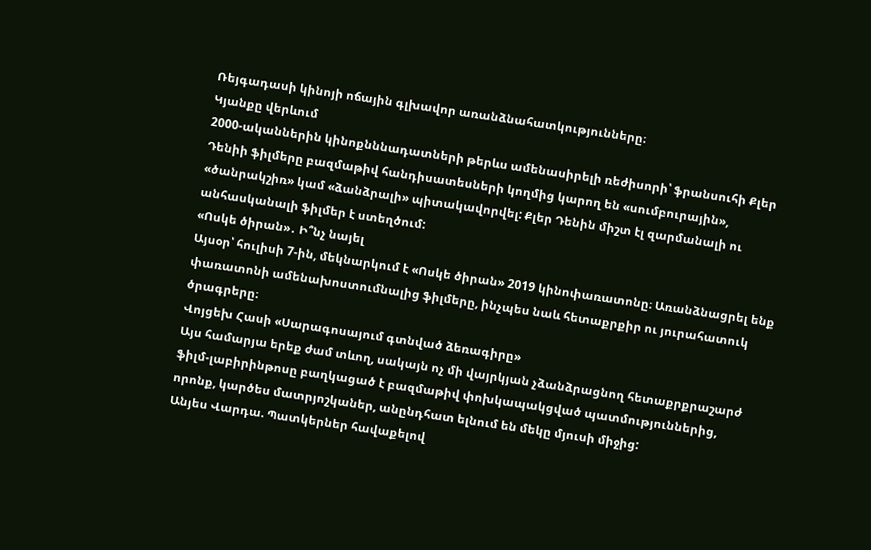Ռեյգադասի կինոյի ոճային գլխավոր առանձնահատկությունները։
Կյանքը վերևում
2000-ականներին կինոքնննադատների թերևս ամենասիրելի ռեժիսորի՝ ֆրանսուհի Քլեր Դենիի ֆիլմերը բազմաթիվ հանդիսատեսների կողմից կարող են «սումբուրային», «ծանրակշիռ» կամ «ձանձրալի» պիտակավորվել: Քլեր Դենին միշտ էլ զարմանալի ու անհասկանալի ֆիլմեր է ստեղծում:
«Ոսկե ծիրան»․ Ի՞նչ նայել
Այսօր՝ հուլիսի 7-ին, մեկնարկում է «Ոսկե ծիրան» 2019 կինոփառատոնը։ Առանձնացրել ենք փառատոնի ամենախոստումնալից ֆիլմերը, ինչպես նաև հետաքրքիր ու յուրահատուկ ծրագրերը։
Վոյցեխ Հասի «Սարագոսայում գտնված ձեռագիրը»
Այս համարյա երեք ժամ տևող, սակայն ոչ մի վայրկյան չձանձրացնող հետաքրքրաշարժ ֆիլմ-լաբիրինթոսը բաղկացած է բազմաթիվ փոխկապակցված պատմություններից, որոնք, կարծես մատրյոշկաներ, անընդհատ ելնում են մեկը մյուսի միջից:
Անյես Վարդա. Պատկերներ հավաքելով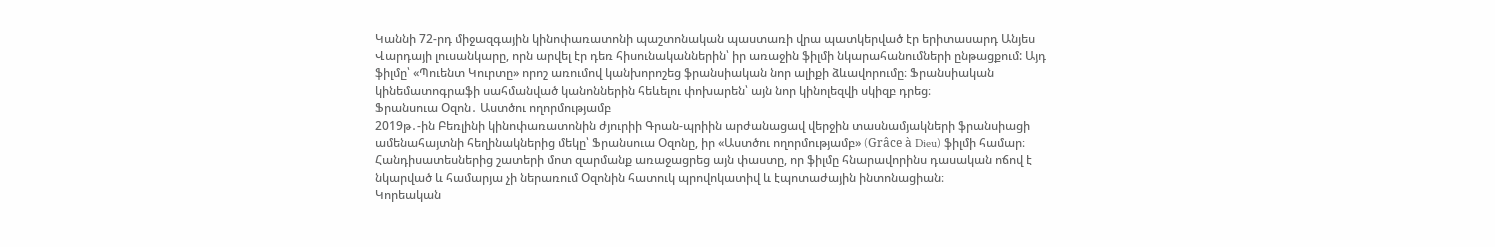Կաննի 72-րդ միջազգային կինոփառատոնի պաշտոնական պաստառի վրա պատկերված էր երիտասարդ Անյես Վարդայի լուսանկարը, որն արվել էր դեռ հիսունականներին՝ իր առաջին ֆիլմի նկարահանումների ընթացքում: Այդ ֆիլմը՝ «Պուենտ Կուրտը» որոշ առումով կանխորոշեց ֆրանսիական նոր ալիքի ձևավորումը։ Ֆրանսիական կինեմատոգրաֆի սահմանված կանոններին հեևելու փոխարեն՝ այն նոր կինոլեզվի սկիզբ դրեց։
Ֆրանսուա Օզոն․ Աստծու ողորմությամբ
2019թ․-ին Բեռլինի կինոփառատոնին ժյուրիի Գրան-պրիին արժանացավ վերջին տասնամյակների ֆրանսիացի ամենահայտնի հեղինակներից մեկը՝ Ֆրանսուա Օզոնը, իր «Աստծու ողորմությամբ» (Grâce à Dieu) ֆիլմի համար։ Հանդիսատեսներից շատերի մոտ զարմանք առաջացրեց այն փաստը, որ ֆիլմը հնարավորինս դասական ոճով է նկարված և համարյա չի ներառում Օզոնին հատուկ պրովոկատիվ և էպոտաժային ինտոնացիան։
Կորեական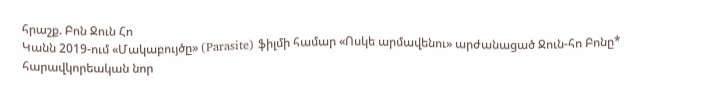հրաշք. Բոն Ջուն Հո
Կանն 2019-ում «Մակաբույծը» (Parasite) ֆիլմի համար «Ոսկե արմավենու» արժանացած Ջուն-հո Բոնը* հարավկորեական նոր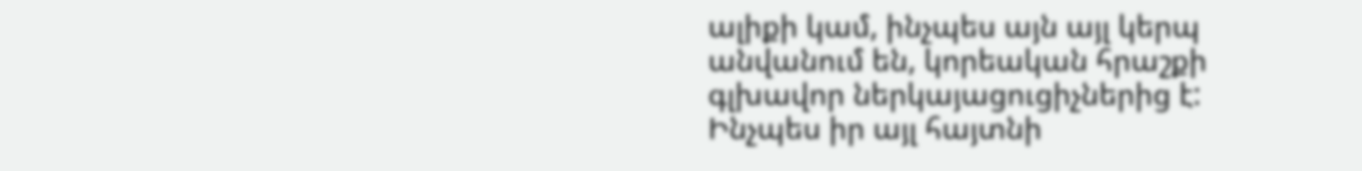ալիքի կամ, ինչպես այն այլ կերպ անվանում են, կորեական հրաշքի գլխավոր ներկայացուցիչներից է: Ինչպես իր այլ հայտնի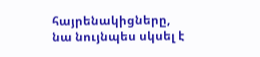հայրենակիցները, նա նույնպես սկսել է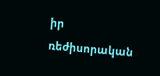իր ռեժիսորական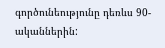գործունեությունը դեռևս 90-ականներին: